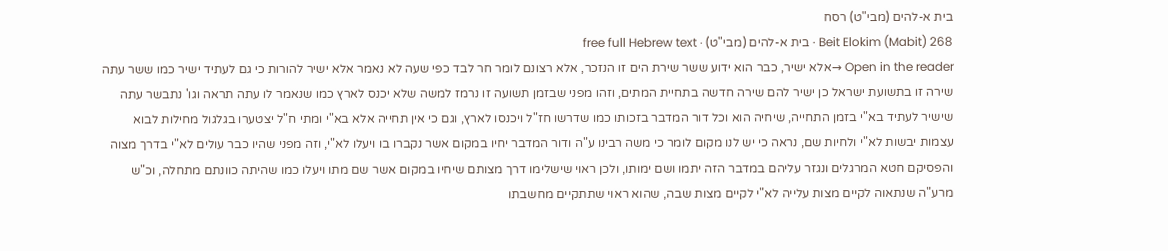בית א-להים (מבי"ט) רסח
Beit Elokim (Mabit) 268 · בית א-להים (מבי"ט) · free full Hebrew text
Open in the reader →אלא ישיר, כבר הוא ידוע ששר שירת הים זו הנזכר, אלא רצונם לומר חר לבד כפי שעה לא נאמר אלא ישיר להורות כי גם לעתיד ישיר כמו ששר עתה שירה זו בתשועת ישראל כן ישיר להם שירה חדשה בתחיית המתים, וזהו מפני שבזמן תשועה זו נרמז למשה שלא יכנס לארץ כמו שנאמר לו עתה תראה וגו' נתבשר עתה שישיר לעתיד בא"י בזמן התחייה, שיחיה הוא וכל דור המדבר בזכותו כמו שדרשו חז"ל ויכנסו לארץ, וגם כי אין תחייה אלא בא"י ומתי ח"ל יצטערו בגלגול מחילות לבוא עצמות יבשות לא"י ולחיות שם, נראה כי יש לנו מקום לומר כי משה רבינו ע"ה ודור המדבר יחיו במקום אשר נקברו בו ויעלו לא"י, וזה מפני שהיו כבר עולים לא"י בדרך מצוה והפסיקם חטא המרגלים ונגזר עליהם במדבר הזה יתמו ושם ימותו, ולכן ראוי שישלימו דרך מצותם שיחיו במקום אשר שם מתו ויעלו כמו שהיתה כוונתם מתחלה, וכ"ש מרע"ה שנתאוה לקיים מצות עלייה לא"י לקיים מצות שבה, שהוא ראוי שתתקיים מחשבתו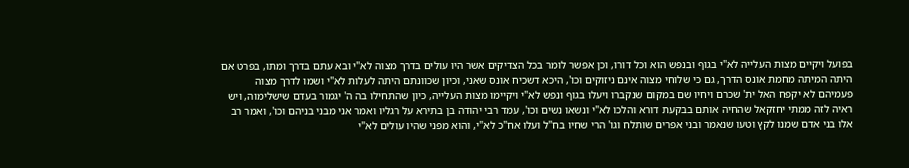בפועל ויקיים מצות העלייה לא"י בגוף ובנפש הוא וכל דורו, וכן אפשר לומר בכל הצדיקים אשר היו עולים בדרך מצוה לא"י ובא עתם בדרך ומתו, בפרט אם היתה המיתה מחמת אונס הדרך, גם כי שלוחי מצוה אינם ניזוקים וכו', היכא דשכיח אונס שאני, וכיון שכוונתם היתה לעלות לא"י ושמו לדרך מצוה פעמיהם לא יקפח האל ית' שכרם ויחיו שם במקום שנקברו ויעלו בגוף ונפש לא"י ויקיימו מצות העלייה, כיון שהתחילו בה ה' יגמור בעדם שישלימוה, ויש ראיה לזה ממתי יחזקאל שהחיה אותם בבקעת דורא והלכו לא"י ונשאו נשים וכו', עמד רבי יהודה בן בתירא על רגליו ואמר אני מבני בניהם וכו', ואמר רב אלו בני אדם שמנו לקץ וטעו שנאמר ובני אפרים שותלח וגו' הרי שחיו בח"ל ועלו אח"כ לא"י, והוא מפני שהיו עולים לא"י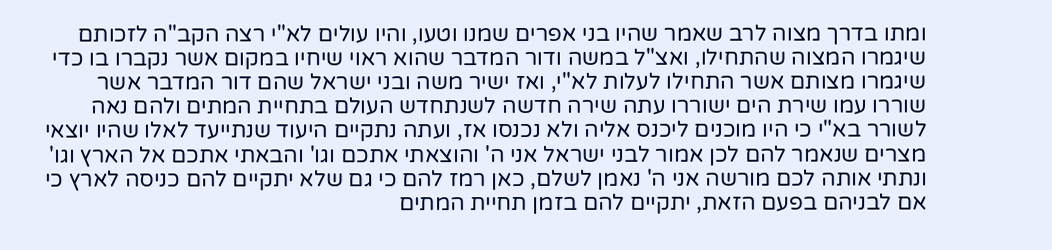ומתו בדרך מצוה לרב שאמר שהיו בני אפרים שמנו וטעו, והיו עולים לא"י רצה הקב"ה לזכותם שיגמרו המצוה שהתחילו, ואצ"ל במשה ודור המדבר שהוא ראוי שיחיו במקום אשר נקברו בו כדי שיגמרו מצותם אשר התחילו לעלות לא"י, ואז ישיר משה ובני ישראל שהם דור המדבר אשר שוררו עמו שירת הים ישוררו עתה שירה חדשה לשנתחדש העולם בתחיית המתים ולהם נאה לשורר בא"י כי היו מוכנים ליכנס אליה ולא נכנסו אז, ועתה נתקיים היעוד שנתייעד לאלו שהיו יוצאי מצרים שנאמר להם לכן אמור לבני ישראל אני ה' והוצאתי אתכם וגו' והבאתי אתכם אל הארץ וגו' ונתתי אותה לכם מורשה אני ה' נאמן לשלם, כאן רמז להם כי גם שלא יתקיים להם כניסה לארץ כי אם לבניהם בפעם הזאת, יתקיים להם בזמן תחיית המתים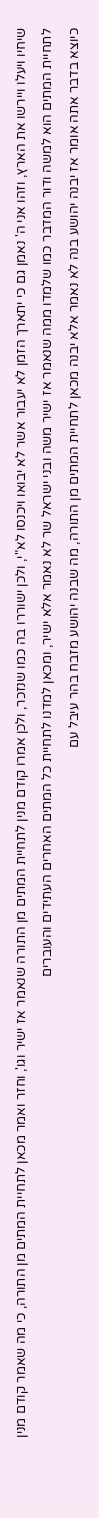שיחיו ויעלו ויירשו את הארץ, וזהו אני ה' נאמן גם כי יתארך הזמן לא יעבור אשר לא יבואו ויכנסו לא"י, ולכן ישוררו בה כמו שנזכר, ולכן אמרו קודם מנין לתחיית המתים מן התורה שנאמר אז ישיר וגו', וחזר ואמר מכאן לתחיית המתים מן התורה, כי מה שאמר קודם מנין לתחיית המתים הוא למשה ודור המדבר כמו שלמדו ממה שנאמר אז ישיר משה ובני ישראל שר לא נאמר אלא ישיר, ומכאן למדנו לתחיית כל המתים האחרים העתידים והעוברים
כיוצא בדבר אתה אומר אז יבנה יהושע בנה לא נאמר אלא יבנה מכאן לתחיית המתים מן התורה, מה שבנה יהושע מזבח בהר עיבל עם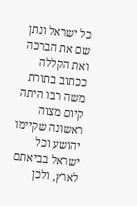כל ישראל ונתן שם את הברכה ואת הקללה ככתוב בתורת משה רבו היתה קיום מצוה ראשונה שקיימו יהושע וכל ישראל בביאתם לארץ, ולכן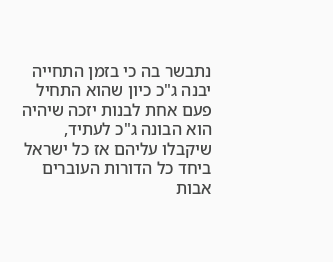נתבשר בה כי בזמן התחייה יבנה ג"כ כיון שהוא התחיל פעם אחת לבנות יזכה שיהיה הוא הבונה ג"כ לעתיד, שיקבלו עליהם אז כל ישראל ביחד כל הדורות העוברים אבות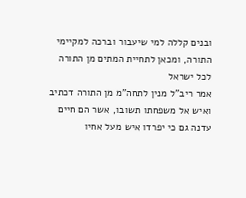ובנים קללה למי שיעבור וברכה למקיימי התורה, ומכאן לתחיית המתים מן התורה לכל ישראל
אמר ריב"ל מנין לתחה"מ מן התורה דכתיב ואיש אל משפחתו תשובו, אשר הם חיים עדנה גם כי יפרדו איש מעל אחיו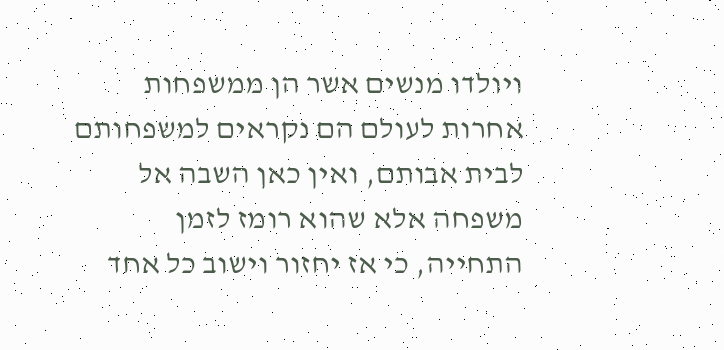ויולדו מנשים אשר הן ממשפחות אחרות לעולם הם נקראים למשפחותם לבית אבותם, ואין כאן השבה אל משפחה אלא שהוא רומז לזמן התחייה, כי אז יחזור וישוב כל אחד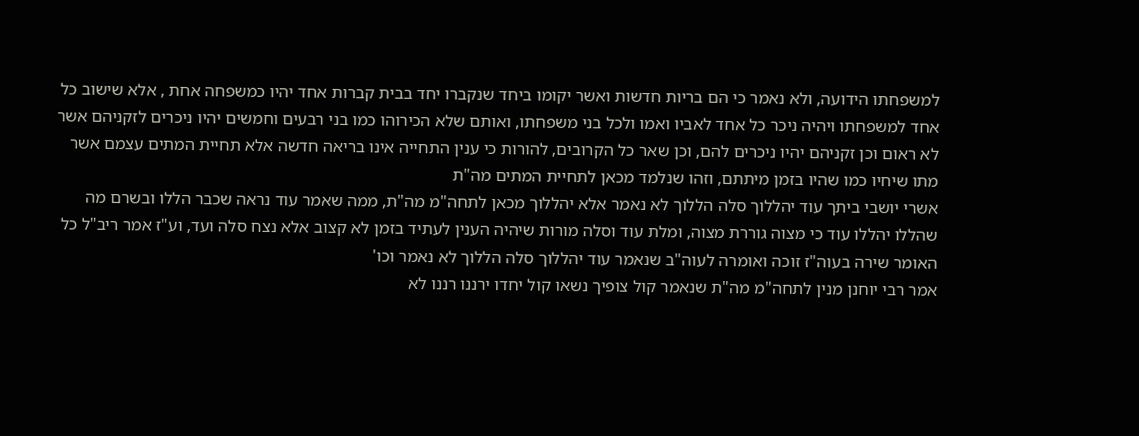למשפחתו הידועה, ולא נאמר כי הם בריות חדשות ואשר יקומו ביחד שנקברו יחד בבית קברות אחד יהיו כמשפחה אחת , אלא שישוב כל אחד למשפחתו ויהיה ניכר כל אחד לאביו ואמו ולכל בני משפחתו, ואותם שלא הכירוהו כמו בני רבעים וחמשים יהיו ניכרים לזקניהם אשר לא ראום וכן זקניהם יהיו ניכרים להם, וכן שאר כל הקרובים, להורות כי ענין התחייה אינו בריאה חדשה אלא תחיית המתים עצמם אשר מתו שיחיו כמו שהיו בזמן מיתתם, וזהו שנלמד מכאן לתחיית המתים מה"ת
אשרי יושבי ביתך עוד יהללוך סלה הללוך לא נאמר אלא יהללוך מכאן לתחה"מ מה"ת, ממה שאמר עוד נראה שכבר הללו ובשרם מה שהללו יהללו עוד כי מצוה גוררת מצוה, ומלת עוד וסלה מורות שיהיה הענין לעתיד בזמן לא קצוב אלא נצח סלה ועד, וע"ז אמר ריב"ל כל האומר שירה בעוה"ז זוכה ואומרה לעוה"ב שנאמר עוד יהללוך סלה הללוך לא נאמר וכו'
אמר רבי יוחנן מנין לתחה"מ מה"ת שנאמר קול צופיך נשאו קול יחדו ירננו רננו לא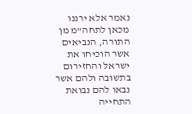נאמר אלא ירננו מכאן לתחה"מ מן התורה, הנביאים אשר הוכיחו את ישראל והחזירום בתשובה ולהם אשר נבאו להם נבואת התחייה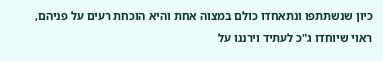כיון שנשתתפו ונתאחדו כולם במצוה אחת והיא הוכחת רעים על פניהם, ראוי שיוחדו ג"כ לעתיד וירננו על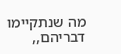מה שנתקיימו דבריהם,,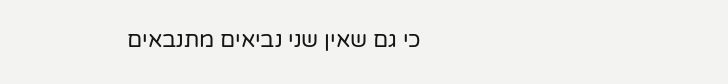כי גם שאין שני נביאים מתנבאים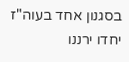בסגנון אחד בעוה"ז יחדו ירננו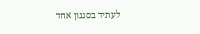לעתיד בסגנון אחד